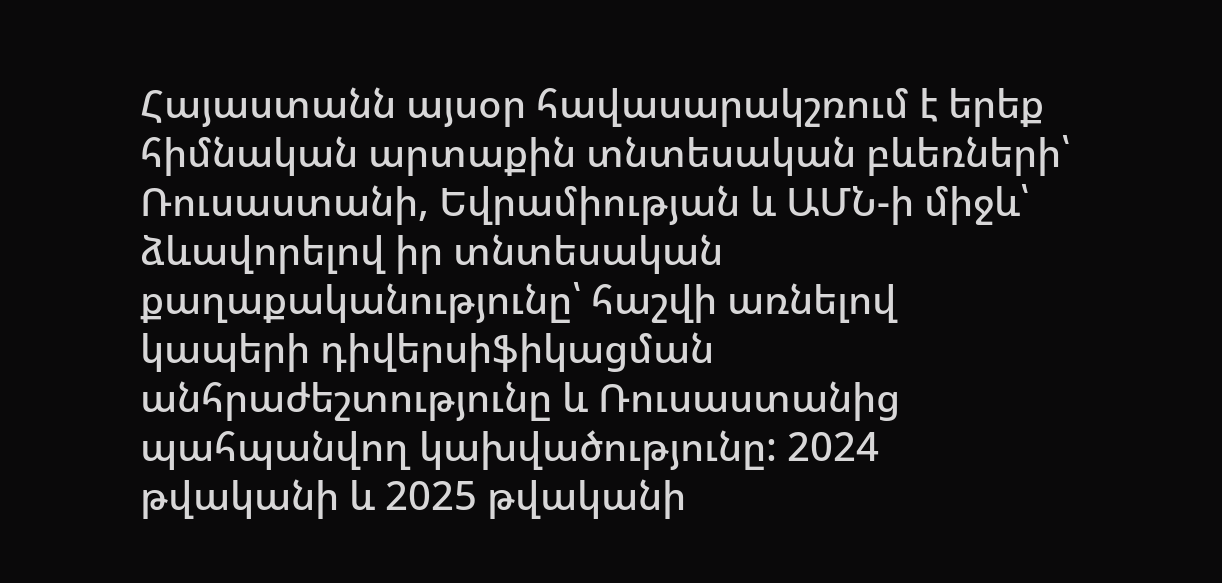Հայաստանն այսօր հավասարակշռում է երեք հիմնական արտաքին տնտեսական բևեռների՝ Ռուսաստանի, Եվրամիության և ԱՄՆ-ի միջև՝ ձևավորելով իր տնտեսական քաղաքականությունը՝ հաշվի առնելով կապերի դիվերսիֆիկացման անհրաժեշտությունը և Ռուսաստանից պահպանվող կախվածությունը: 2024 թվականի և 2025 թվականի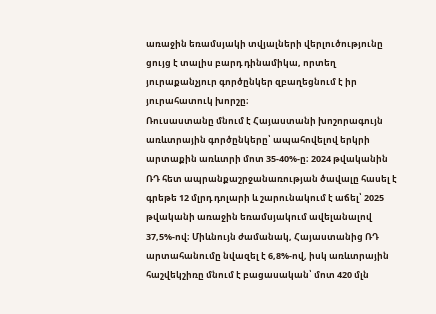առաջին եռամսյակի տվյալների վերլուծությունը ցույց է տալիս բարդ դինամիկա, որտեղ յուրաքանչյուր գործընկեր զբաղեցնում է իր յուրահատուկ խորշը։
Ռուսաստանը մնում է Հայաստանի խոշորագույն առևտրային գործընկերը՝ ապահովելով երկրի արտաքին առևտրի մոտ 35-40%-ը։ 2024 թվականին ՌԴ հետ ապրանքաշրջանառության ծավալը հասել է գրեթե 12 մլրդ դոլարի և շարունակում է աճել՝ 2025 թվականի առաջին եռամսյակում ավելանալով 37,5%-ով։ Միևնույն ժամանակ, Հայաստանից ՌԴ արտահանումը նվազել է 6,8%-ով, իսկ առևտրային հաշվեկշիռը մնում է բացասական՝ մոտ 420 մլն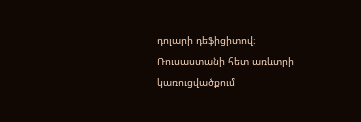դոլարի դեֆիցիտով։ Ռուսաստանի հետ առևտրի կառուցվածքում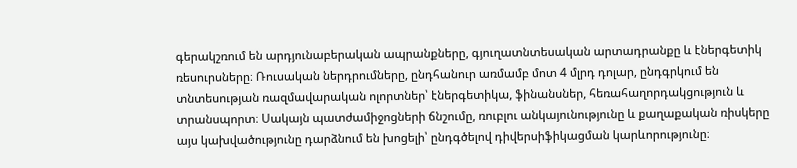գերակշռում են արդյունաբերական ապրանքները, գյուղատնտեսական արտադրանքը և էներգետիկ ռեսուրսները։ Ռուսական ներդրումները, ընդհանուր առմամբ մոտ 4 մլրդ դոլար, ընդգրկում են տնտեսության ռազմավարական ոլորտներ՝ էներգետիկա, ֆինանսներ, հեռահաղորդակցություն և տրանսպորտ։ Սակայն պատժամիջոցների ճնշումը, ռուբլու անկայունությունը և քաղաքական ռիսկերը այս կախվածությունը դարձնում են խոցելի՝ ընդգծելով դիվերսիֆիկացման կարևորությունը։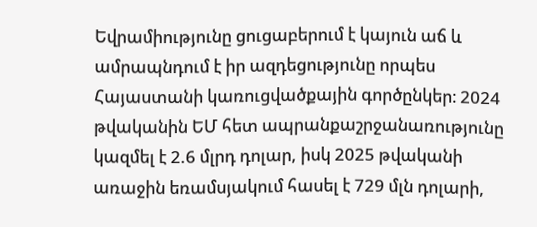Եվրամիությունը ցուցաբերում է կայուն աճ և ամրապնդում է իր ազդեցությունը որպես Հայաստանի կառուցվածքային գործընկեր։ 2024 թվականին ԵՄ հետ ապրանքաշրջանառությունը կազմել է 2.6 մլրդ դոլար, իսկ 2025 թվականի առաջին եռամսյակում հասել է 729 մլն դոլարի,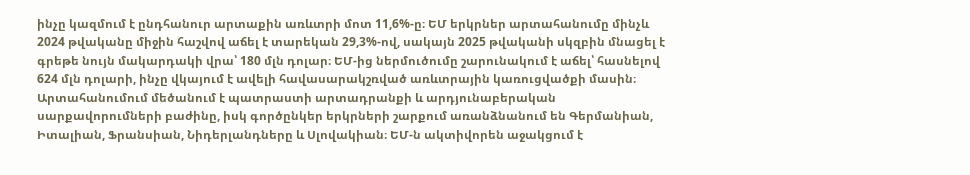ինչը կազմում է ընդհանուր արտաքին առևտրի մոտ 11,6%-ը։ ԵՄ երկրներ արտահանումը մինչև 2024 թվականը միջին հաշվով աճել է տարեկան 29,3%-ով, սակայն 2025 թվականի սկզբին մնացել է գրեթե նույն մակարդակի վրա՝ 180 մլն դոլար։ ԵՄ-ից ներմուծումը շարունակում է աճել՝ հասնելով 624 մլն դոլարի, ինչը վկայում է ավելի հավասարակշռված առևտրային կառուցվածքի մասին։ Արտահանումում մեծանում է պատրաստի արտադրանքի և արդյունաբերական սարքավորումների բաժինը, իսկ գործընկեր երկրների շարքում առանձնանում են Գերմանիան, Իտալիան, Ֆրանսիան, Նիդերլանդները և Սլովակիան։ ԵՄ-ն ակտիվորեն աջակցում է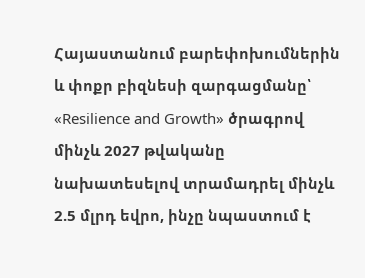Հայաստանում բարեփոխումներին և փոքր բիզնեսի զարգացմանը՝ «Resilience and Growth» ծրագրով մինչև 2027 թվականը նախատեսելով տրամադրել մինչև 2.5 մլրդ եվրո, ինչը նպաստում է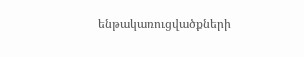ենթակառուցվածքների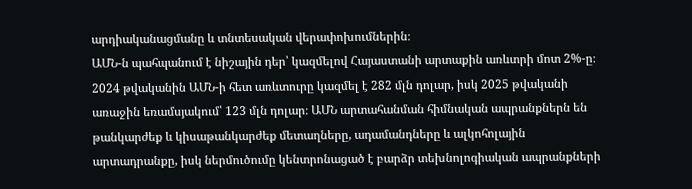արդիականացմանը և տնտեսական վերափոխումներին։
ԱՄՆ-ն պահպանում է նիշային դեր՝ կազմելով Հայաստանի արտաքին առևտրի մոտ 2%-ը։ 2024 թվականին ԱՄՆ-ի հետ առևտուրը կազմել է 282 մլն դոլար, իսկ 2025 թվականի առաջին եռամսյակում՝ 123 մլն դոլար։ ԱՄՆ արտահանման հիմնական ապրանքներն են թանկարժեք և կիսաթանկարժեք մետաղները, ադամանդները և ալկոհոլային արտադրանքը, իսկ ներմուծումը կենտրոնացած է բարձր տեխնոլոգիական ապրանքների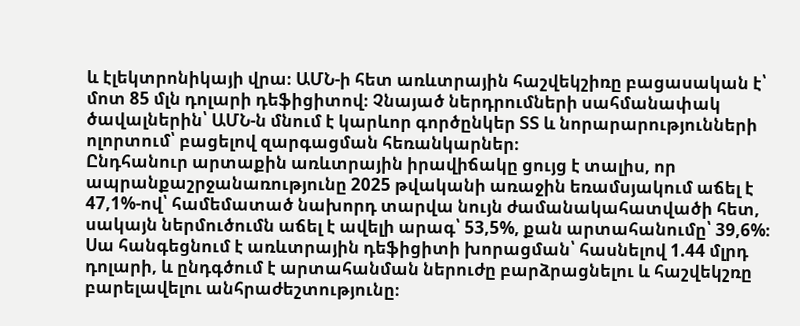և էլեկտրոնիկայի վրա։ ԱՄՆ-ի հետ առևտրային հաշվեկշիռը բացասական է՝ մոտ 85 մլն դոլարի դեֆիցիտով։ Չնայած ներդրումների սահմանափակ ծավալներին՝ ԱՄՆ-ն մնում է կարևոր գործընկեր ՏՏ և նորարարությունների ոլորտում՝ բացելով զարգացման հեռանկարներ։
Ընդհանուր արտաքին առևտրային իրավիճակը ցույց է տալիս, որ ապրանքաշրջանառությունը 2025 թվականի առաջին եռամսյակում աճել է 47,1%-ով՝ համեմատած նախորդ տարվա նույն ժամանակահատվածի հետ, սակայն ներմուծումն աճել է ավելի արագ՝ 53,5%, քան արտահանումը՝ 39,6%։ Սա հանգեցնում է առևտրային դեֆիցիտի խորացման՝ հասնելով 1.44 մլրդ դոլարի, և ընդգծում է արտահանման ներուժը բարձրացնելու և հաշվեկշռը բարելավելու անհրաժեշտությունը։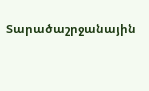Տարածաշրջանային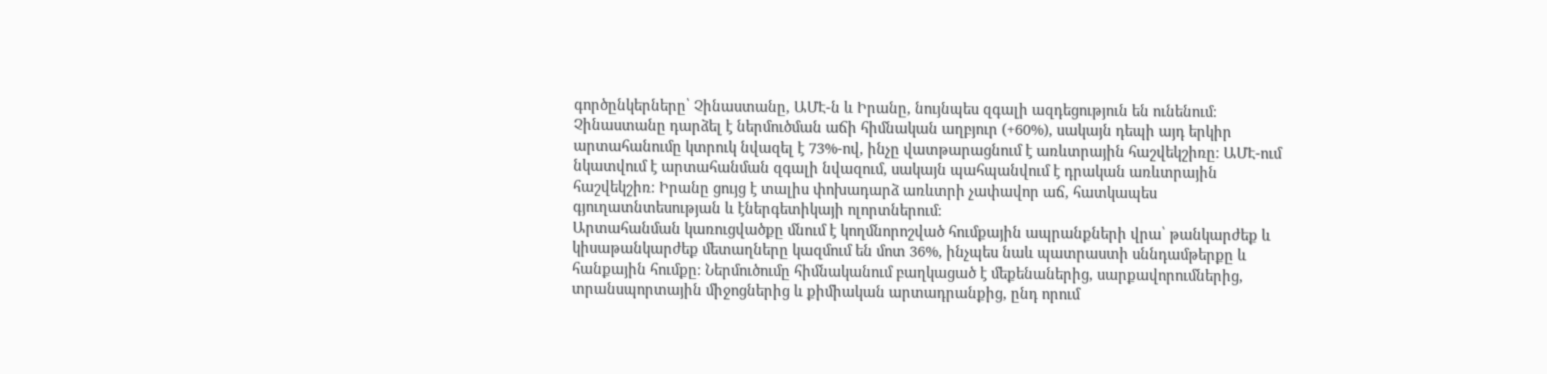գործընկերները՝ Չինաստանը, ԱՄԷ-ն և Իրանը, նույնպես զգալի ազդեցություն են ունենում։ Չինաստանը դարձել է ներմուծման աճի հիմնական աղբյուր (+60%), սակայն դեպի այդ երկիր արտահանումը կտրուկ նվազել է 73%-ով, ինչը վատթարացնում է առևտրային հաշվեկշիռը։ ԱՄԷ-ում նկատվում է արտահանման զգալի նվազում, սակայն պահպանվում է դրական առևտրային հաշվեկշիռ։ Իրանը ցույց է տալիս փոխադարձ առևտրի չափավոր աճ, հատկապես գյուղատնտեսության և էներգետիկայի ոլորտներում։
Արտահանման կառուցվածքը մնում է կողմնորոշված հումքային ապրանքների վրա՝ թանկարժեք և կիսաթանկարժեք մետաղները կազմում են մոտ 36%, ինչպես նաև պատրաստի սննդամթերքը և հանքային հումքը։ Ներմուծումը հիմնականում բաղկացած է մեքենաներից, սարքավորումներից, տրանսպորտային միջոցներից և քիմիական արտադրանքից, ընդ որում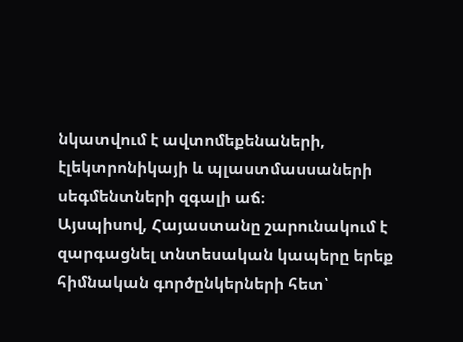նկատվում է ավտոմեքենաների, էլեկտրոնիկայի և պլաստմասսաների սեգմենտների զգալի աճ։
Այսպիսով, Հայաստանը շարունակում է զարգացնել տնտեսական կապերը երեք հիմնական գործընկերների հետ՝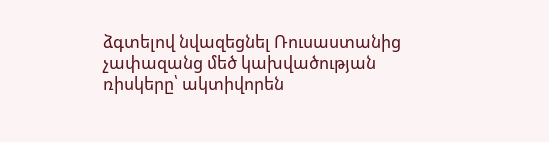ձգտելով նվազեցնել Ռուսաստանից չափազանց մեծ կախվածության ռիսկերը՝ ակտիվորեն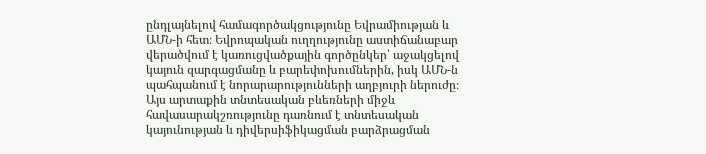ընդլայնելով համագործակցությունը Եվրամիության և ԱՄՆ-ի հետ։ Եվրոպական ուղղությունը աստիճանաբար վերածվում է կառուցվածքային գործընկեր՝ աջակցելով կայուն զարգացմանը և բարեփոխումներին, իսկ ԱՄՆ-ն պահպանում է նորարարությունների աղբյուրի ներուժը։ Այս արտաքին տնտեսական բևեռների միջև հավասարակշռությունը դառնում է տնտեսական կայունության և դիվերսիֆիկացման բարձրացման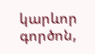կարևոր գործոն,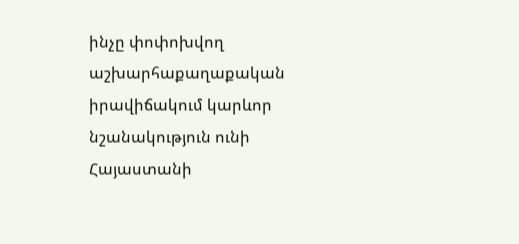ինչը փոփոխվող աշխարհաքաղաքական իրավիճակում կարևոր նշանակություն ունի Հայաստանի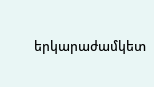երկարաժամկետ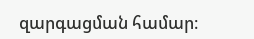զարգացման համար։